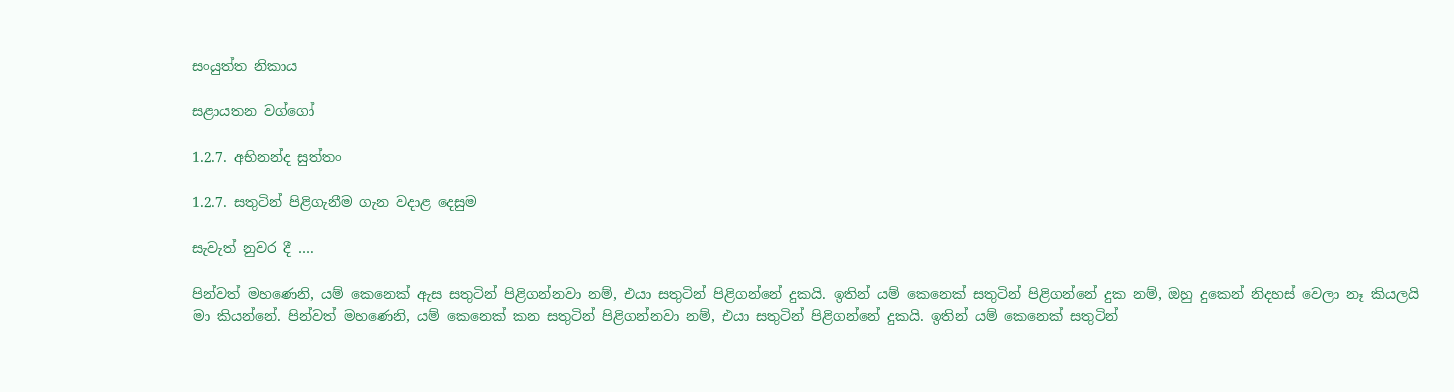සංයුත්ත නිකාය

සළායතන වග්ගෝ

1.2.7. අභිනන්ද සුත්තං

1.2.7. සතුටින් පිළිගැනීම ගැන වදාළ දෙසුම

සැවැත් නුවර දී ….

පින්වත් මහණෙනි, යම් කෙනෙක් ඇස සතුටින් පිළිගන්නවා නම්, එයා සතුටින් පිළිගන්නේ දුකයි. ඉතින් යම් කෙනෙක් සතුටින් පිළිගන්නේ දුක නම්, ඔහු දුකෙන් නිදහස් වෙලා නෑ කියලයි මා කියන්නේ. පින්වත් මහණෙනි, යම් කෙනෙක් කන සතුටින් පිළිගන්නවා නම්, එයා සතුටින් පිළිගන්නේ දුකයි. ඉතින් යම් කෙනෙක් සතුටින්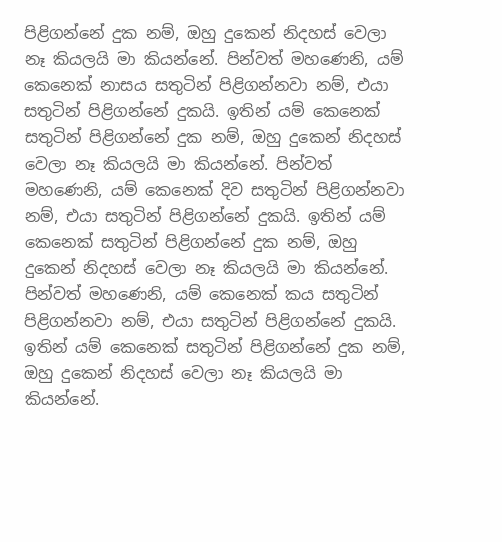පිළිගන්නේ දුක නම්, ඔහු දුකෙන් නිදහස් වෙලා නෑ කියලයි මා කියන්නේ. පින්වත් මහණෙනි, යම් කෙනෙක් නාසය සතුටින් පිළිගන්නවා නම්, එයා සතුටින් පිළිගන්නේ දුකයි. ඉතින් යම් කෙනෙක් සතුටින් පිළිගන්නේ දුක නම්, ඔහු දුකෙන් නිදහස් වෙලා නෑ කියලයි මා කියන්නේ. පින්වත් මහණෙනි, යම් කෙනෙක් දිව සතුටින් පිළිගන්නවා නම්, එයා සතුටින් පිළිගන්නේ දුකයි. ඉතින් යම් කෙනෙක් සතුටින් පිළිගන්නේ දුක නම්, ඔහු දුකෙන් නිදහස් වෙලා නෑ කියලයි මා කියන්නේ. පින්වත් මහණෙනි, යම් කෙනෙක් කය සතුටින් පිළිගන්නවා නම්, එයා සතුටින් පිළිගන්නේ දුකයි. ඉතින් යම් කෙනෙක් සතුටින් පිළිගන්නේ දුක නම්, ඔහු දුකෙන් නිදහස් වෙලා නෑ කියලයි මා කියන්නේ.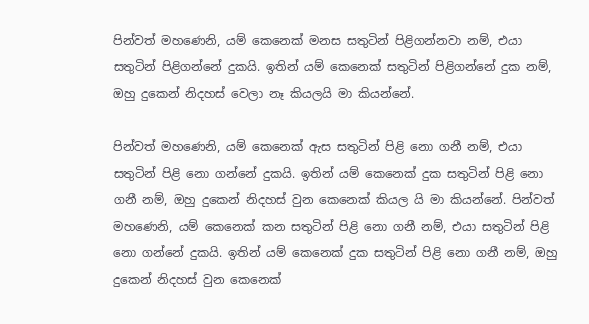පින්වත් මහණෙනි, යම් කෙනෙක් මනස සතුටින් පිළිගන්නවා නම්, එයා සතුටින් පිළිගන්නේ දුකයි. ඉතින් යම් කෙනෙක් සතුටින් පිළිගන්නේ දුක නම්, ඔහු දුකෙන් නිදහස් වෙලා නෑ කියලයි මා කියන්නේ.

පින්වත් මහණෙනි, යම් කෙනෙක් ඇස සතුටින් පිළි නො ගනී නම්, එයා සතුටින් පිළි නො ගන්නේ දුකයි. ඉතින් යම් කෙනෙක් දුක සතුටින් පිළි නො ගනී නම්, ඔහු දුකෙන් නිදහස් වුන කෙනෙක් කියල යි මා කියන්නේ. පින්වත් මහණෙනි, යම් කෙනෙක් කන සතුටින් පිළි නො ගනී නම්, එයා සතුටින් පිළි නො ගන්නේ දුකයි. ඉතින් යම් කෙනෙක් දුක සතුටින් පිළි නො ගනී නම්, ඔහු දුකෙන් නිදහස් වුන කෙනෙක්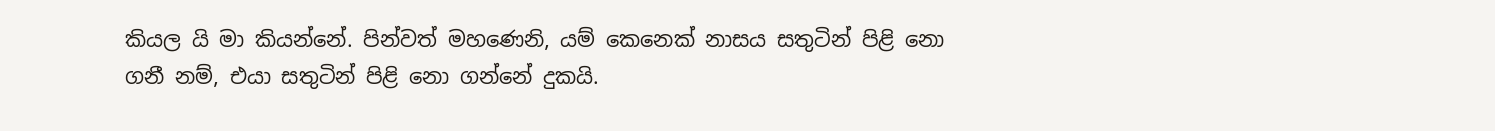කියල යි මා කියන්නේ. පින්වත් මහණෙනි, යම් කෙනෙක් නාසය සතුටින් පිළි නො ගනී නම්, එයා සතුටින් පිළි නො ගන්නේ දුකයි.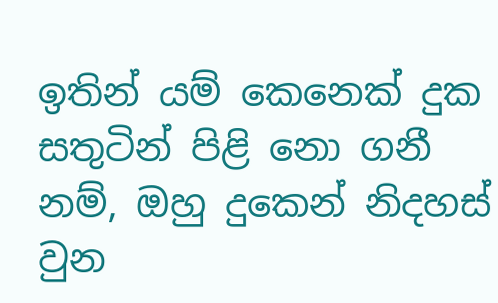ඉතින් යම් කෙනෙක් දුක සතුටින් පිළි නො ගනී නම්, ඔහු දුකෙන් නිදහස් වුන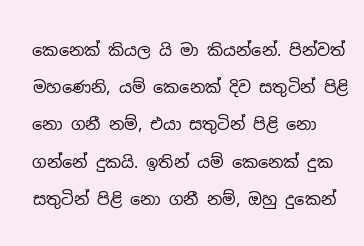කෙනෙක් කියල යි මා කියන්නේ. පින්වත් මහණෙනි, යම් කෙනෙක් දිව සතුටින් පිළි නො ගනී නම්, එයා සතුටින් පිළි නො ගන්නේ දුකයි. ඉතින් යම් කෙනෙක් දුක සතුටින් පිළි නො ගනී නම්, ඔහු දුකෙන්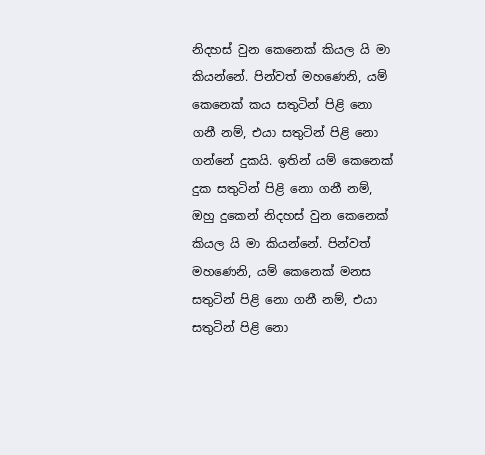නිදහස් වුන කෙනෙක් කියල යි මා කියන්නේ. පින්වත් මහණෙනි, යම් කෙනෙක් කය සතුටින් පිළි නො ගනී නම්, එයා සතුටින් පිළි නො ගන්නේ දුකයි. ඉතින් යම් කෙනෙක් දුක සතුටින් පිළි නො ගනී නම්, ඔහු දුකෙන් නිදහස් වුන කෙනෙක් කියල යි මා කියන්නේ. පින්වත් මහණෙනි, යම් කෙනෙක් මනස සතුටින් පිළි නො ගනී නම්, එයා සතුටින් පිළි නො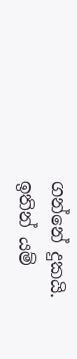ගන්නේ දුකයි. ඉතින් යම්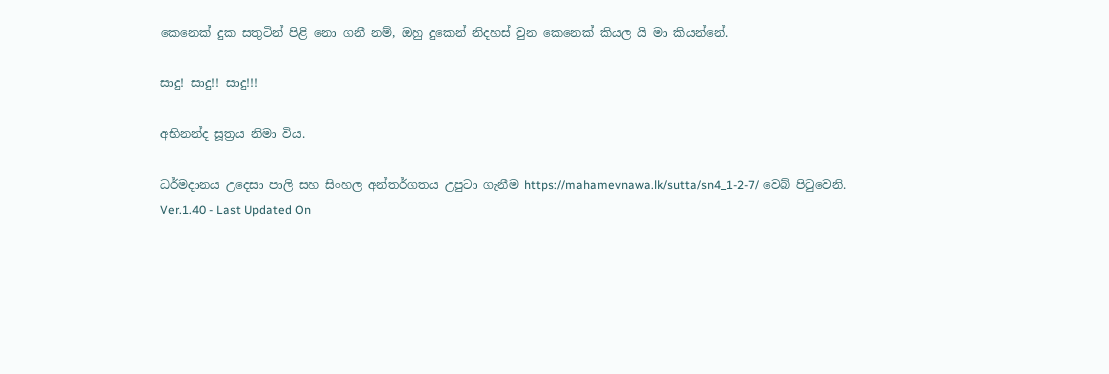කෙනෙක් දුක සතුටින් පිළි නො ගනී නම්, ඔහු දුකෙන් නිදහස් වුන කෙනෙක් කියල යි මා කියන්නේ.

සාදු! සාදු!! සාදු!!!

අභිනන්ද සූත්‍රය නිමා විය.

ධර්මදානය උදෙසා පාලි සහ සිංහල අන්තර්ගතය උපුටා ගැනීම https://mahamevnawa.lk/sutta/sn4_1-2-7/ වෙබ් පිටුවෙනි.
Ver.1.40 - Last Updated On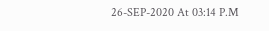26-SEP-2020 At 03:14 P.M